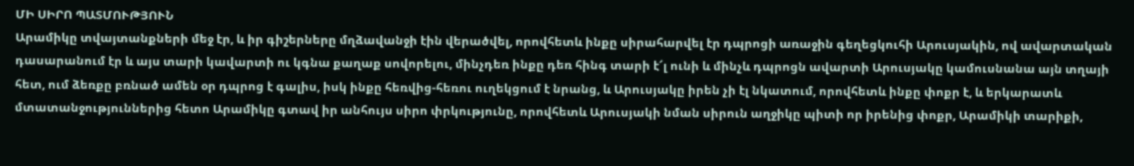ՄԻ ՍԻՐՈ ՊԱՏՄՈՒԹՅՈՒՆ
Արամիկը տվայտանքների մեջ էր, և իր գիշերները մղձավանջի էին վերածվել, որովհետև ինքը սիրահարվել էր դպրոցի առաջին գեղեցկուհի Արուսյակին, ով ավարտական դասարանում էր և այս տարի կավարտի ու կգնա քաղաք սովորելու, մինչդեռ ինքը դեռ հինգ տարի է՜լ ունի և մինչև դպրոցն ավարտի Արուսյակը կամուսնանա այն տղայի հետ, ում ձեռքը բռնած ամեն օր դպրոց է գալիս, իսկ ինքը հեռվից-հեռու ուղեկցում է նրանց, և Արուսյակը իրեն չի էլ նկատում, որովհետև ինքը փոքր է, և երկարատև մտատանջություններից հետո Արամիկը գտավ իր անհույս սիրո փրկությունը, որովհետև Արուսյակի նման սիրուն աղջիկը պիտի որ իրենից փոքր, Արամիկի տարիքի,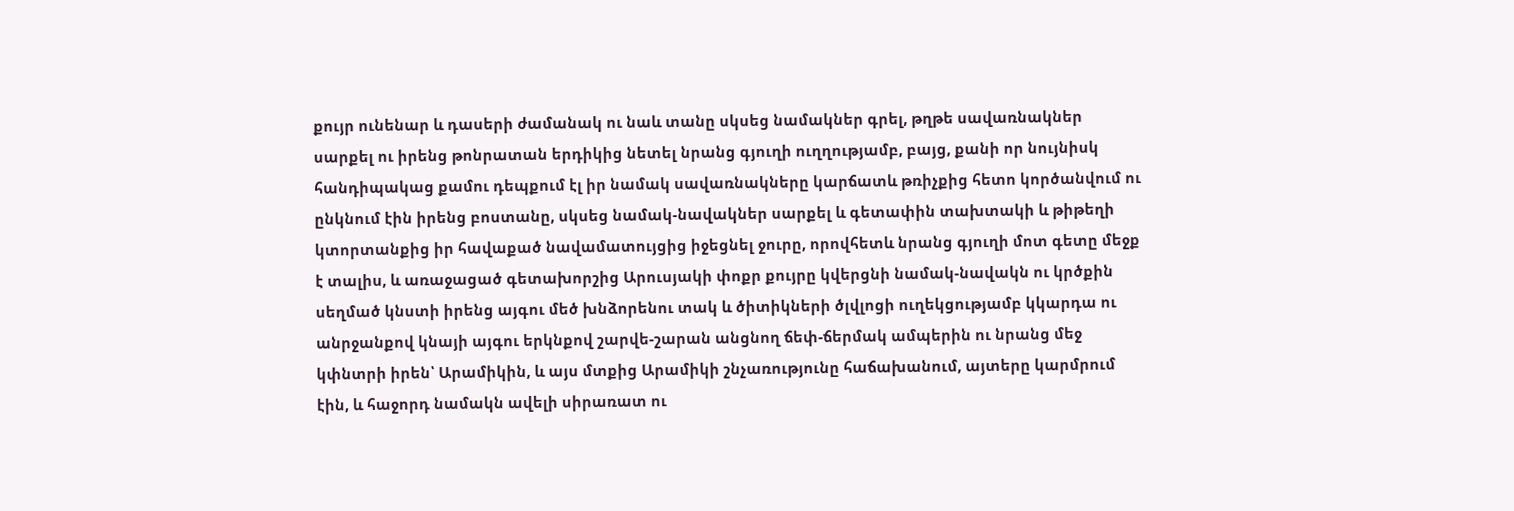քույր ունենար և դասերի ժամանակ ու նաև տանը սկսեց նամակներ գրել, թղթե սավառնակներ սարքել ու իրենց թոնրատան երդիկից նետել նրանց գյուղի ուղղությամբ, բայց, քանի որ նույնիսկ հանդիպակաց քամու դեպքում էլ իր նամակ սավառնակները կարճատև թռիչքից հետո կործանվում ու ընկնում էին իրենց բոստանը, սկսեց նամակ-նավակներ սարքել և գետափին տախտակի և թիթեղի կտորտանքից իր հավաքած նավամատույցից իջեցնել ջուրը, որովհետև նրանց գյուղի մոտ գետը մեջք է տալիս, և առաջացած գետախորշից Արուսյակի փոքր քույրը կվերցնի նամակ-նավակն ու կրծքին սեղմած կնստի իրենց այգու մեծ խնձորենու տակ և ծիտիկների ծլվլոցի ուղեկցությամբ կկարդա ու անրջանքով կնայի այգու երկնքով շարվե-շարան անցնող ճեփ-ճերմակ ամպերին ու նրանց մեջ կփնտրի իրեն՝ Արամիկին, և այս մտքից Արամիկի շնչառությունը հաճախանում, այտերը կարմրում էին, և հաջորդ նամակն ավելի սիրառատ ու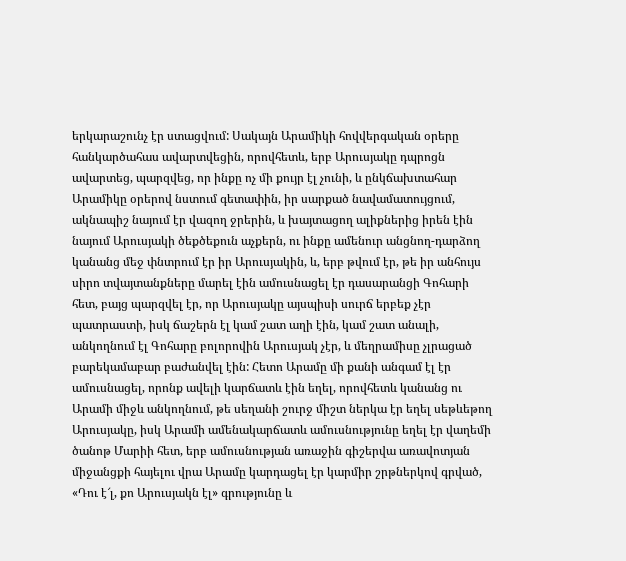երկարաշունչ էր ստացվում: Սակայն Արամիկի հովվերգական օրերը հանկարծահաս ավարտվեցին, որովհետև, երբ Արուսյակը դպրոցն ավարտեց, պարզվեց, որ ինքը ոչ մի քույր էլ չունի, և ընկճախտահար Արամիկը օրերով նստում գետափին, իր սարքած նավամատույցում, ակնապիշ նայում էր վազող ջրերին, և խայտացող ալիքներից իրեն էին նայում Արուսյակի ծեքծեքուն աչքերն, ու ինքը ամենուր անցնող-դարձող կանանց մեջ փնտրում էր իր Արուսյակին, և, երբ թվում էր, թե իր անհույս սիրո տվայտանքները մարել էին ամուսնացել էր դասարանցի Գոհարի հետ, բայց պարզվել էր, որ Արուսյակը այսպիսի սուրճ երբեք չէր պատրաստի, իսկ ճաշերն էլ կամ շատ աղի էին, կամ շատ անալի, անկողնում էլ Գոհարը բոլորովին Արուսյակ չէր, և մեղրամիսը չլրացած բարեկամաբար բաժանվել էին: Հետո Արամը մի քանի անգամ էլ էր ամուսնացել, որոնք ավելի կարճատև էին եղել, որովհետև կանանց ու Արամի միջև անկողնում, թե սեղանի շուրջ միշտ ներկա էր եղել սեթևեթող Արուսյակը, իսկ Արամի ամենակարճատև ամուսնությունը եղել էր վաղեմի ծանոթ Մարիի հետ, երբ ամուսնության առաջին գիշերվա առավոտյան միջանցքի հայելու վրա Արամը կարդացել էր կարմիր շրթներկով գրված, «Դու է՜լ, քո Արուսյակն էլ» գրությունը և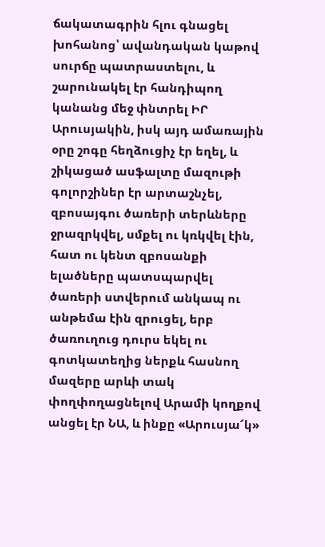ճակատագրին հլու գնացել խոհանոց՝ ավանդական կաթով սուրճը պատրաստելու, և շարունակել էր հանդիպող կանանց մեջ փնտրել ԻՐ Արուսյակին, իսկ այդ ամառային օրը շոգը հեղձուցիչ էր եղել, և շիկացած ասֆալտը մազութի գոլորշիներ էր արտաշնչել, զբոսայգու ծառերի տերևները ջրազրկվել, սմքել ու կռկվել էին, հատ ու կենտ զբոսանքի ելածները պատսպարվել ծառերի ստվերում անկապ ու անթեմա էին զրուցել, երբ ծառուղուց դուրս եկել ու գոտկատեղից ներքև հասնող մազերը արևի տակ փողփողացնելով Արամի կողքով անցել էր ՆԱ, և ինքը «Արուսյա՜կ»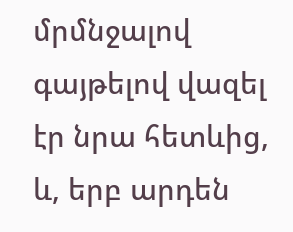մրմնջալով գայթելով վազել էր նրա հետևից, և, երբ արդեն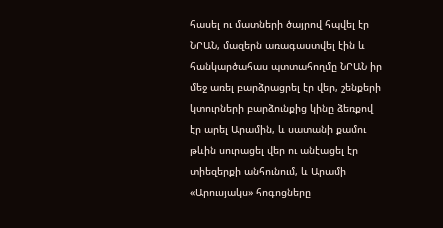հասել ու մատների ծայրով հպվել էր ՆՐԱՆ, մազերն առագաստվել էին և հանկարծահաս պտտահողմը ՆՐԱՆ իր մեջ առել բարձրացրել էր վեր, շենքերի կտուրների բարձունքից կինը ձեռքով էր արել Արամին, և սատանի քամու թևին սուրացել վեր ու անէացել էր տիեզերքի անհունում, և Արամի «Արուսյակս» հոգոցները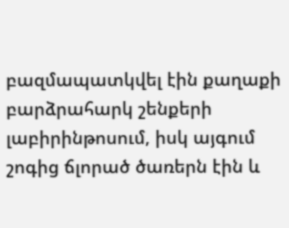բազմապատկվել էին քաղաքի բարձրահարկ շենքերի լաբիրինթոսում, իսկ այգում շոգից ճլորած ծառերն էին և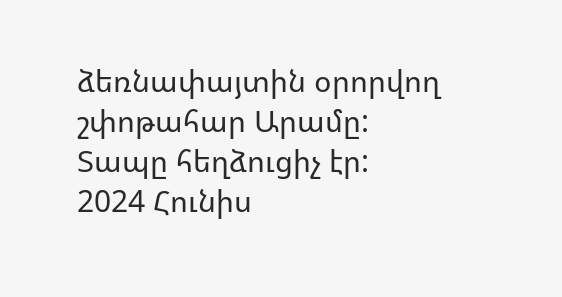ձեռնափայտին օրորվող շփոթահար Արամը:
Տապը հեղձուցիչ էր:
2024 Հունիս